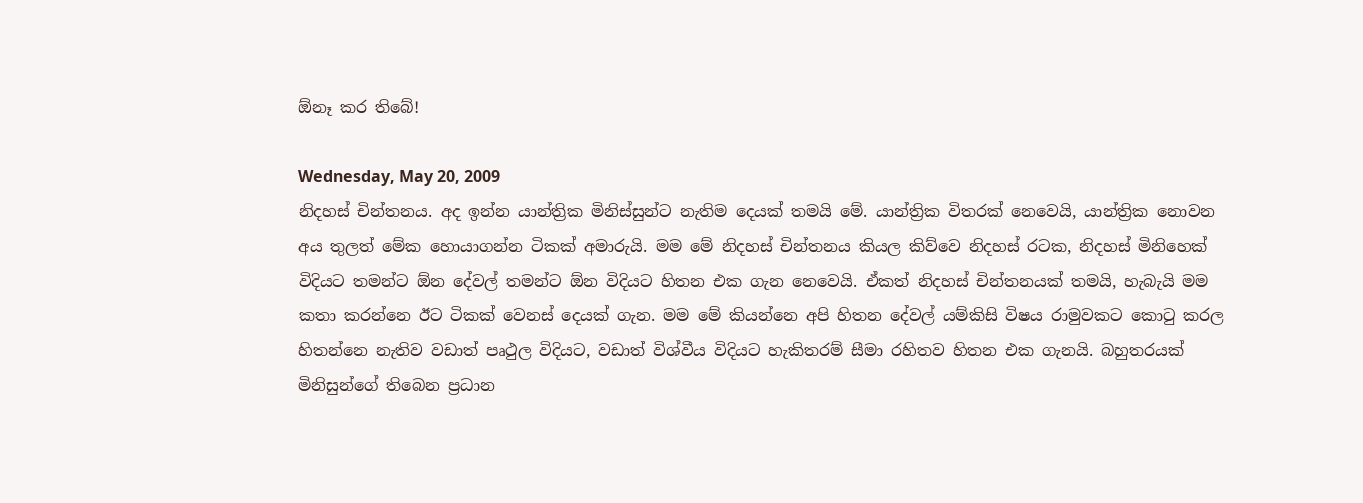ඕනෑ කර තිබේ!

Wednesday, May 20, 2009
නිදහස් චින්තනය. අද ඉන්න යාන්ත්‍රික මිනිස්සුන්ට නැතිම දෙයක් තමයි මේ. යාන්ත්‍රික විතරක් නෙවෙයි, යාන්ත්‍රික නොවන අය තුලත් මේක හොයාගන්න ටිකක් අමාරුයි. මම මේ නිදහස් චින්තනය කියල කිව්වෙ නිදහස් රටක, නිදහස් මිනිහෙක් විදියට තමන්ට ඕන දේවල් තමන්ට ඕන විදියට හිතන එක ගැන නෙවෙයි. ඒකත් නිදහස් චින්තනයක් තමයි, හැබැයි මම කතා කරන්නෙ ඊට ටිකක් වෙනස් දෙයක් ගැන. මම මේ කියන්නෙ අපි හිතන දේවල් යම්කිසි විෂය රාමුවකට කොටු කරල හිතන්නෙ නැතිව වඩාත් පෘථුල විදියට, වඩාත් විශ්වීය විදියට හැකිතරම් සීමා රහිතව හිතන එක ගැනයි. බහුතරයක් මිනිසුන්ගේ තිබෙන ප්‍රධාන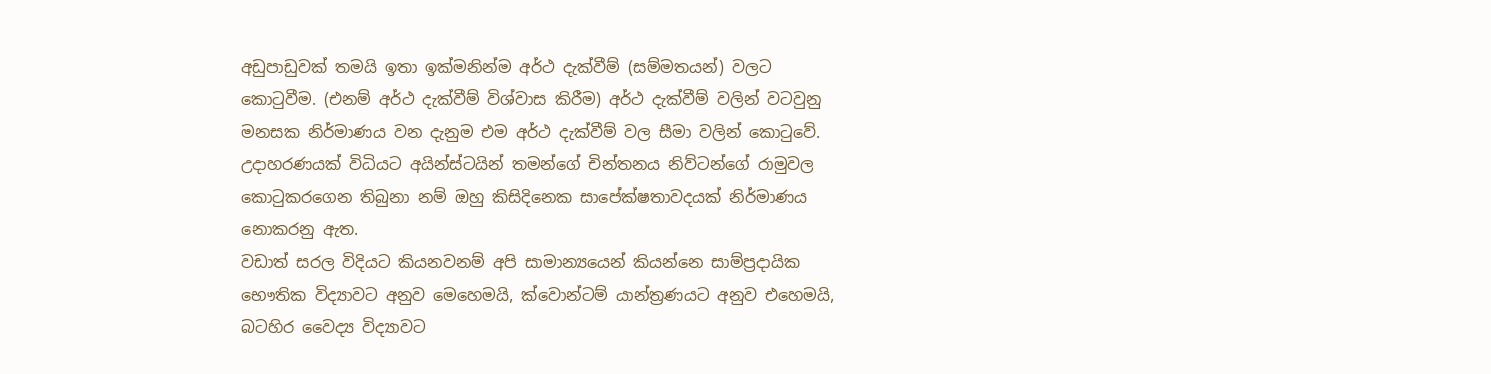අඩුපාඩුවක් තමයි ඉතා ඉක්මනින්ම අර්ථ දැක්වීම් (සම්මතයන්) වලට කොටුවීම. (එනම් අර්ථ දැක්වීම් විශ්වාස කිරීම) අර්ථ දැක්වීම් වලින් වටවුනු මනසක නිර්මාණය වන දැනුම එම අර්ථ දැක්වීම් වල සීමා වලින් කොටුවේ. උදාහරණයක් විධියට අයින්ස්ටයින් තමන්ගේ චින්තනය නිව්ටන්ගේ රාමුවල කොටුකරගෙන තිබුනා නම් ඔහු කිසිදිනෙක සාපේක්ෂතාවදයක් නිර්මාණය නොකරනු ඇත.
වඩාත් සරල විදියට කියනවනම් අපි සාමාන්‍යයෙන් කියන්නෙ සාම්ප්‍රදායික භෞතික විද්‍යාවට අනුව මෙහෙමයි, ක්වොන්ටම් යාන්ත්‍රණයට අනුව එහෙමයි, බටහිර වෛද්‍ය විද්‍යාවට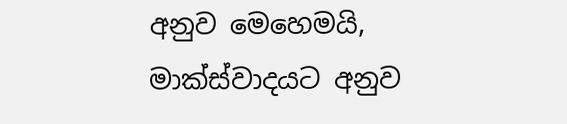අනුව මෙහෙමයි, මාක්ස්වාදයට අනුව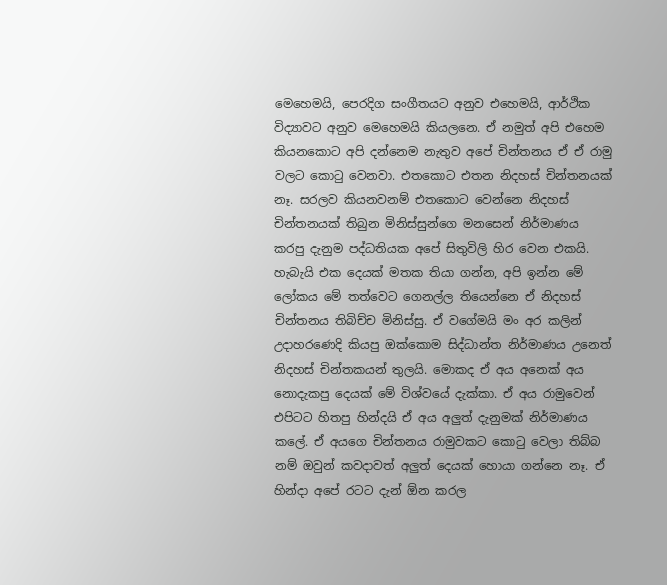මෙහෙමයි, පෙරදිග සංගීතයට අනුව එහෙමයි, ආර්ථික විද්‍යාවට අනුව මෙහෙමයි කියලනෙ. ඒ නමුත් අපි එහෙම කියනකොට අපි දන්නෙම නැතුව අපේ චින්තනය ඒ ඒ රාමු වලට කොටු වෙනවා. එතකොට එතන නිදහස් චින්තනයක් නෑ. සරලව කියනවනම් එතකොට වෙන්නෙ නිදහස් චින්තනයක් තිබුන මිනිස්සුන්ගෙ මනසෙන් නිර්මාණය කරපු දැනුම පද්ධතියක අපේ සිතුවිලි හිර වෙන එකයි. හැබැයි එක දෙයක් මතක තියා ගන්න, අපි ඉන්න මේ ලෝකය මේ තත්වෙට ගෙනල්ල තියෙන්නෙ ඒ නිදහස් චින්තනය තිබිච්ච මිනිස්සු. ඒ වගේමයි මං අර කලින් උදාහරණෙදි කියපු ඔක්කොම සිද්ධාන්ත නිර්මාණය උනෙත් නිදහස් චින්තකයන් තුලයි. මොකද ඒ අය අනෙක් අය නොදැකපු දෙයක් මේ විශ්වයේ දැක්කා. ඒ අය රාමුවෙන් එපිටට හිතපු හින්දයි ඒ අය අලුත් දැනුමක් නිර්මාණය කලේ. ඒ අයගෙ චින්තනය රාමුවකට කොටු වෙලා තිබ්බ නම් ඔවුන් කවදාවත් අලුත් දෙයක් හොයා ගන්නෙ නෑ. ඒ හින්දා අපේ රටට දැන් ඕන කරල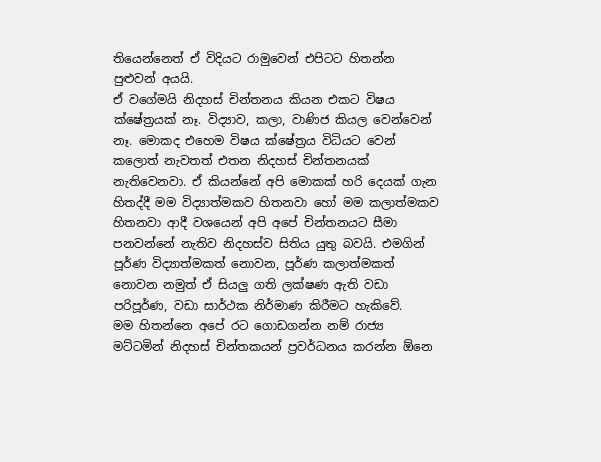තියෙන්නෙත් ඒ විදියට රාමුවෙන් එපිටට හිතන්න පුළුවන් අයයි.
ඒ වගේමයි නිදහස් චින්තනය කියන එකට විෂය ක්ෂේත්‍රයක් නෑ. විද්‍යාව, කලා, වාණිජ කියල වෙන්වෙන් නෑ. මොකද එහෙම විෂය ක්ෂේත්‍රය විධියට වෙන් කලොත් නැවතත් එතන නිදහස් චින්තනයක් නැතිවෙනවා. ඒ කියන්නේ අපි මොකක් හරි දෙයක් ගැන හිතද්දී මම විද්‍යාත්මකව හිතනවා හෝ මම කලාත්මකව හිතනවා ආදී වශයෙන් අපි අපේ චින්තනයට සීමා පනවන්නේ නැතිව නිදහස්ව සිතිය යුතු බවයි. එමගින් පූර්ණ විද්‍යාත්මකත් නොවන, පූර්ණ කලාත්මකත් නොවන නමුත් ඒ සියලු ගති ලක්ෂණ ඇති වඩා පරිපූර්ණ, වඩා සාර්ථක නිර්මාණ කිරීමට හැකිවේ.
මම හිතන්නෙ අපේ රට ගොඩගන්න නම් රාජ්‍ය මට්ටමින් නිදහස් චින්තකයන් ප්‍රවර්ධනය කරන්න ඕනෙ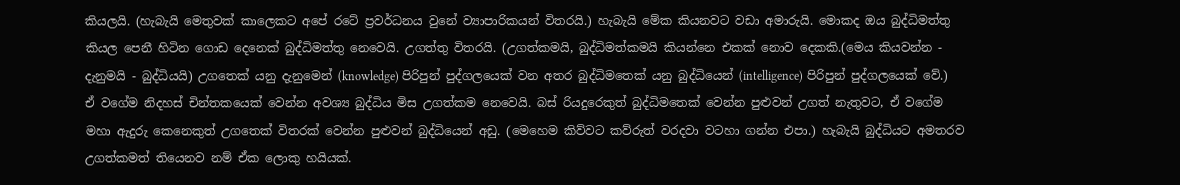කියලයි. (හැබැයි මෙතුවක් කාලෙකට අපේ රටේ ප්‍රවර්ධනය වුනේ ව්‍යාපාරිකයන් විතරයි.) හැබැයි මේක කියනවට වඩා අමාරුයි. මොකද ඔය බුද්ධිමත්තු කියල පෙනී හිටින ගොඩ දෙනෙක් බුද්ධිමත්තු නෙවෙයි. උගත්තු විතරයි. (උගත්කමයි, බුද්ධිමත්කමයි කියන්නෙ එකක් නොව දෙකකි.(මෙය කියවන්න - දැනුමයි - බුද්ධියයි) උගතෙක් යනු දැනුමෙන් (knowledge) පිරිපුන් පුද්ගලයෙක් වන අතර බුද්ධිමතෙක් යනු බුද්ධියෙන් (intelligence) පිරිපුන් පුද්ගලයෙක් වේ.) ඒ වගේම නිදහස් චින්තකයෙක් වෙන්න අවශ්‍ය බුද්ධිය මිස උගත්කම නෙවෙයි. බස් රියදුරෙකුත් බුද්ධිමතෙක් වෙන්න පුළුවන් උගත් නැතුවට, ඒ වගේම මහා ඇදුරු කෙනෙකුත් උගතෙක් විතරක් වෙන්න පුළුවන් බුද්ධියෙන් අඩු. (මෙහෙම කිව්වට කව්රුත් වරදවා වටහා ගන්න එපා.) හැබැයි බුද්ධියට අමතරව උගත්කමත් තියෙනව නම් ඒක ලොකු හයියක්.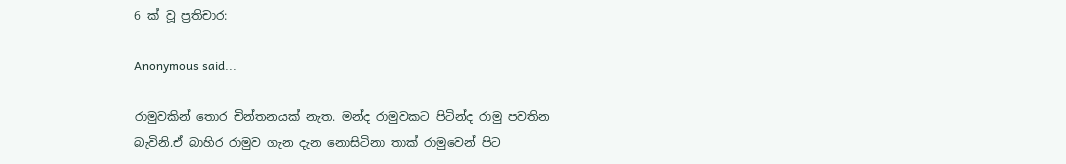6 ක් වූ ප්‍රතිචාර:

Anonymous said...

රාමුවකින් තොර චින්තනයක් නැත. මන්ද රාමුවකට පිටින්ද රාමු පවතින බැවිනි.ඒ බාහිර රාමුව ගැන දැන නොසිටිනා තාක් රාමුවෙන් පිට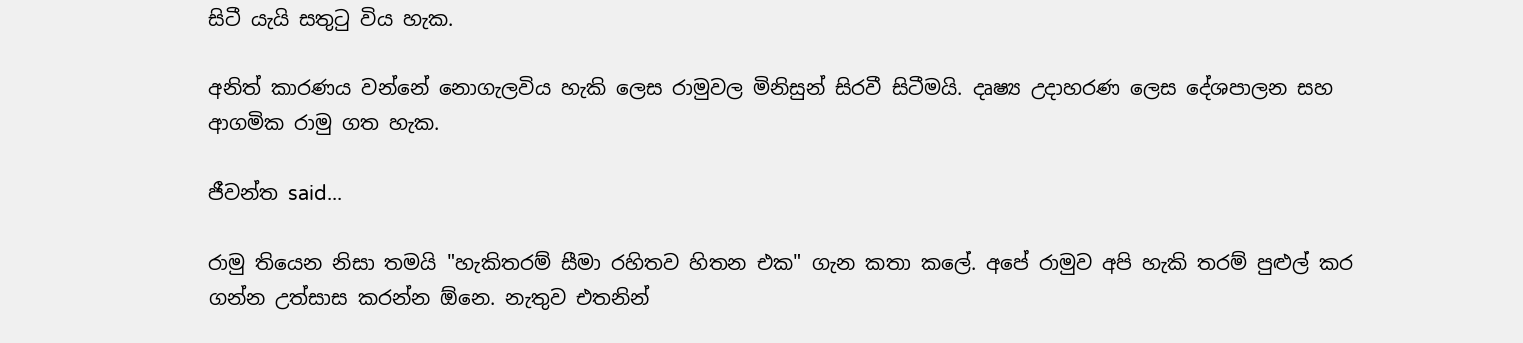සිටී යැයි සතුටු විය හැක.

අනිත් කාරණය වන්නේ නොගැලවිය හැකි ලෙස රාමුවල මිනිසුන් සිරවී සිටීමයි. දෘෂ්‍ය උදාහරණ ලෙස දේශපාලන සහ ආගමික රාමු ගත හැක.

ජීවන්ත said...

රාමු තියෙන නිසා තමයි "හැකිතරම් සීමා රහිතව හිතන එක" ගැන කතා කලේ. අපේ රාමුව අපි හැකි තරම් පුළුල් කර ගන්න උත්සාස කරන්න ඕනෙ. නැතුව එතනින්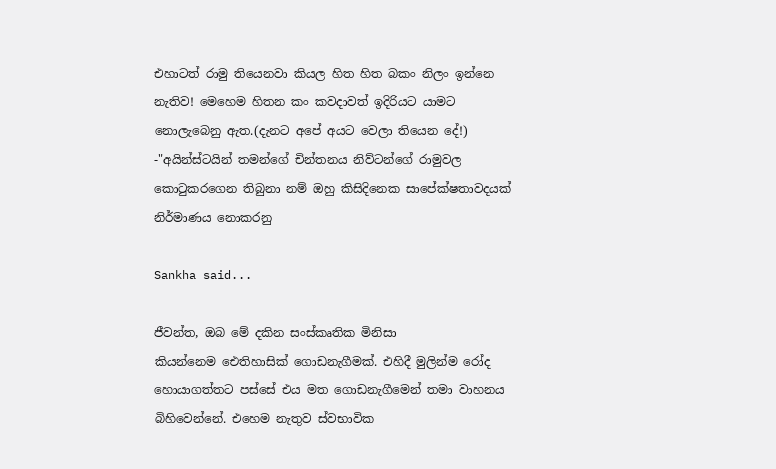එහාටත් රාමු තියෙනවා කියල හිත හිත බකං නිලං ඉන්නෙ නැතිව! මෙහෙම හිතන කං කවදාවත් ඉදිරියට යාමට නොලැබෙනු ඇත.(දැනට අපේ අයට වෙලා තියෙන දේ!)
-"අයින්ස්ටයින් තමන්ගේ චින්තනය නිව්ටන්ගේ රාමුවල කොටුකරගෙන තිබුනා නම් ඔහු කිසිදිනෙක සාපේක්ෂතාවදයක් නිර්මාණය නොකරනු

Sankha said...

ජීවන්ත, ඔබ මේ දකින සංස්කෘතික මිනිසා කියන්නෙම ‍ඓතිහාසික් ගොඩනැගීමක්. එහිදී මුලින්ම‍ රෝද හොයාගත්තට පස්සේ එය මත ගොඩනැගීමෙන් තමා වාහනය බිහිවෙන්නේ. එහෙම නැතුව ස්වභාවික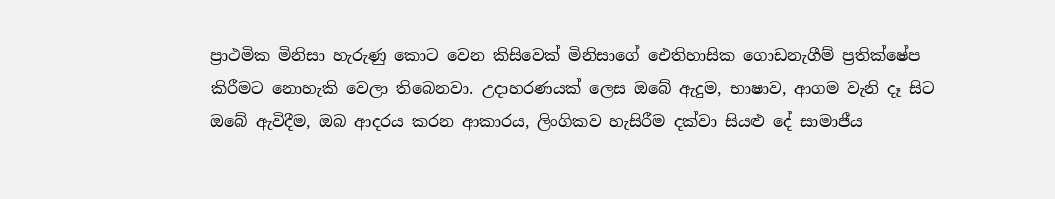ප්‍රාථමික මිනිසා හැරුණු කොට වෙන කිසිවෙක් මිනිසාගේ ‍ඓතිහාසික ගොඩනැගීම් ප්‍රතික්ෂේප කිරීමට නොහැකි වෙලා තිබෙනවා. උදාහරණයක් ලෙස ඔබේ ඇදුම, භාෂාව, ආගම වැනි දෑ සිට ඔබේ ඇවිදීම, ඔබ ආදරය කරන ආකාරය, ලිංගිකව හැසිරීම දක්වා සියළු දේ සාමාජීය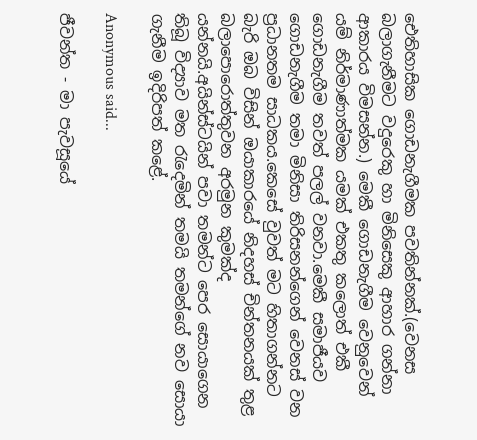ඓතිහාසික ගොඩනැගීමක පවතින්නක්.(වෙනස බලාගැනීමට වදුරෙකු හා මිනිසෙකු ආහාර ගන්නා ආකාරය විමසන්න.) මෙකී ගොඩනැගීම වෙනුවෙන් යම් නිර්මාණාත්මක යමක් එකතු කලොත් එකී ගොඩනැගීම තවත් පලල් වනවා.මෙකී සමාජීයව ගොඩනැගීම තමා මිනිසා තිරිසනන්ගෙන් වෙනස් වන ප්‍රධානතම සාධකය.කෙසේ වුවත් මට හිතාගන්නට බැරි ඔබ විසින් ඔයාකාරයේ නිදහස් චින්තනයක් තුළ බලාපොරොත්තුවන අරමුන කුමක්ද යන්නයි.අයින්ස්ටයින් පවා තමන්ට පෙර සොයාගෙන තිබූ විද්‍යාව මත රැදෙමින් තමයි තමන්ගේ නව සොයා ගැනීම ඉදිරිපත් කළේ.

Anonymous said...

ජීවන්ත - මා පැවසූයේ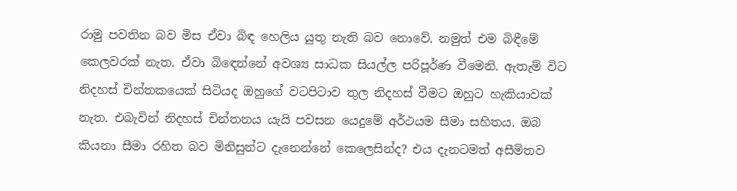රාමු පවතින බව මිස ඒවා බිඳ හෙලිය යුතු නැති බව නොවේ. නමුත් එම බිඳීමේ කෙලවරක් නැත. ඒවා බි‍ඳෙන්නේ අවශ්‍ය සාධක සියල්ල පරිපූර්ණ වීමෙනි. ඇතැම් විට නිදහස් චින්තකයෙක් සිටියද ඔහුගේ වටපිටාව තුල නිදහස් වීමට ඔහුට හැකියාවක් නැත. එබැවින් නිදහස් චින්තනය යැයි පවසන යෙදුමේ අර්ථයම සීමා සහිතය. ඔබ කියනා සීමා රහිත බව මිනිසුන්ට දැනෙන්නේ කෙලෙසින්ද? එය දැනටමත් අසීමිතව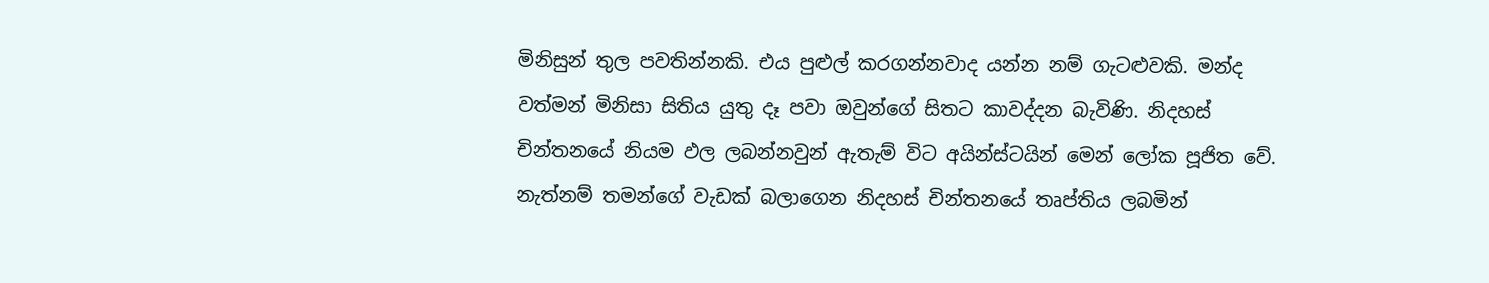මිනිසුන් තුල පවතින්නකි. එය පුළුල් කරගන්නවාද යන්න නම් ගැටළුවකි. මන්ද වත්මන් මිනිසා සිතිය යුතු දෑ පවා ඔවුන්ගේ සිතට කාවද්දන බැවිණි. නිදහස් චින්තනයේ නියම ඵල ලබන්නවුන් ඇතැම් විට අයින්ස්ටයින් මෙන් ලෝක පූජිත වේ. නැත්නම් තමන්ගේ වැඩක් බලාගෙන නිදහස් චින්තනයේ තෘප්තිය ලබමින්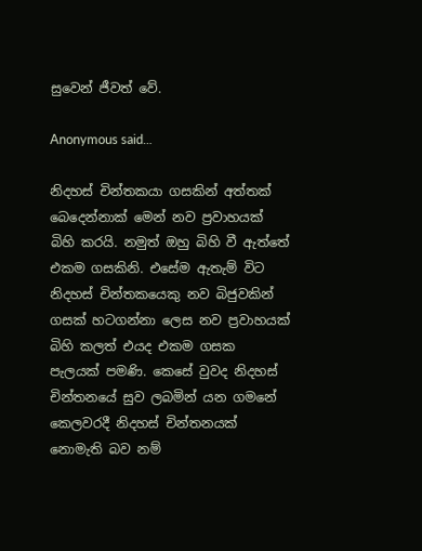සුවෙන් ජීවත් වේ.

Anonymous said...

නිදහස් චින්තකයා ගසකින් අත්තක් බෙදෙන්නාක් මෙන් නව ප්‍රවාහයක් බිහි කරයි. නමුත් ඔහු බිහි වී ඇත්තේ එකම ගසකිනි. එසේම ඇතැම් විට නිදහස් චින්තකයෙකු නව බිජුවකින් ගසක් හටගන්නා ලෙස නව ප්‍රවාහයක් බිහි කලත් එයද එකම ගසක පැලයක් පමණි. කෙසේ වුවද නිදහස් චින්තනයේ සුව ලබමින් යන ගමනේ කෙලවරදී නිදහස් චින්තනයක් නොමැති බව නම්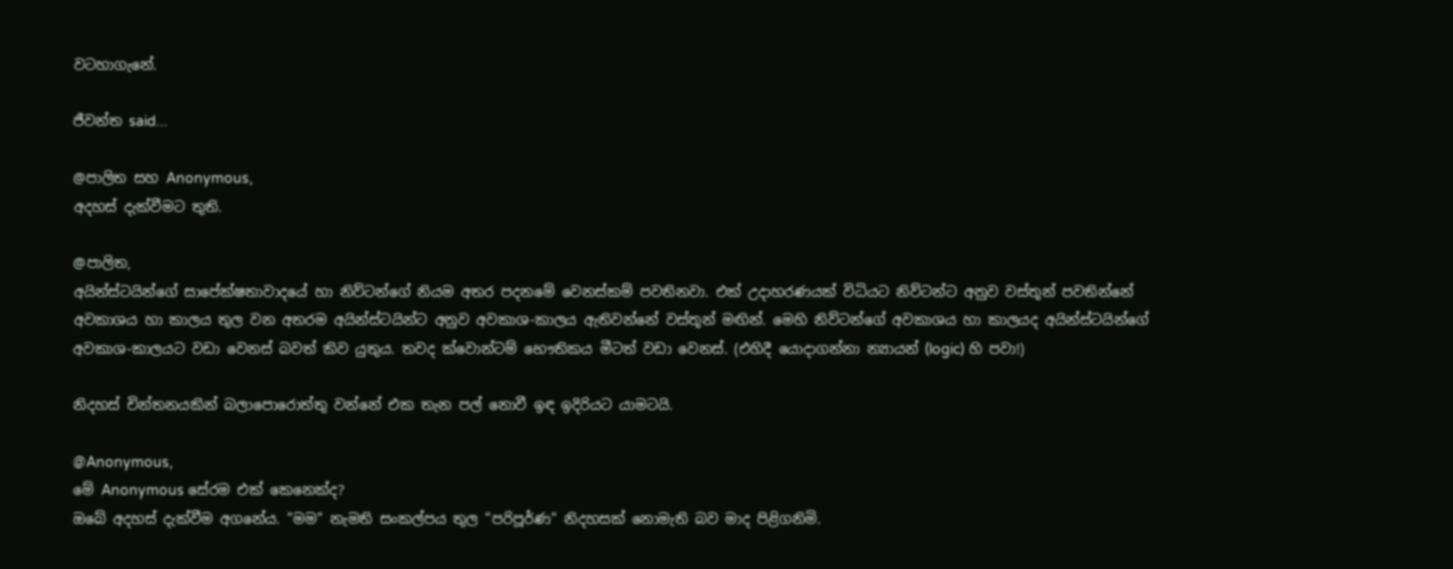වටහාගැනේ.

ජීවන්ත said...

@පාලිත සහ Anonymous,
අදහස් දැක්වීමට තුති.

@පාලිත,
අයින්ස්ටයින්ගේ සාපේක්ෂතාවාදයේ හා නිව්ටන්ගේ නියම අතර පදනමේ වෙනස්කම් පවතිනවා. එක් උදාහරණයක් විධියට නිව්ටන්ට අනුව වස්තූන් පවතින්නේ අවකාශය හා කාලය තුල වන අතරම අයින්ස්ටයින්ට අනුව අවකාශ-කාලය ඇතිවන්නේ වස්තූන් මඟින්. මෙහි නිව්ටන්ගේ අවකාශය හා කාලයද අයින්ස්ටයින්ගේ අවකාශ-කාලයට වඩා වෙනස් බවත් කිව යුතුය. තවද ක්වොන්ටම් භෞතිකය මීටත් වඩා වෙනස්. (එහිදී යොදාගන්නා න්‍යායන් (logic) හි පවා!)

නිදහස් චින්තනයකින් බලාපොරොත්තු වන්නේ එක තැන පල් නොවී ඉඳ ඉදිරියට යාමටයි.

@Anonymous,
මේ Anonymous සේරම එක් කෙනෙක්ද?
ඔබේ අදහස් දැක්වීම අගනේය. "මම" නැමති සංකල්පය තුල "පරිපූර්ණ" නිදහසක් නොමැති බව මාද පිළිගනිමි.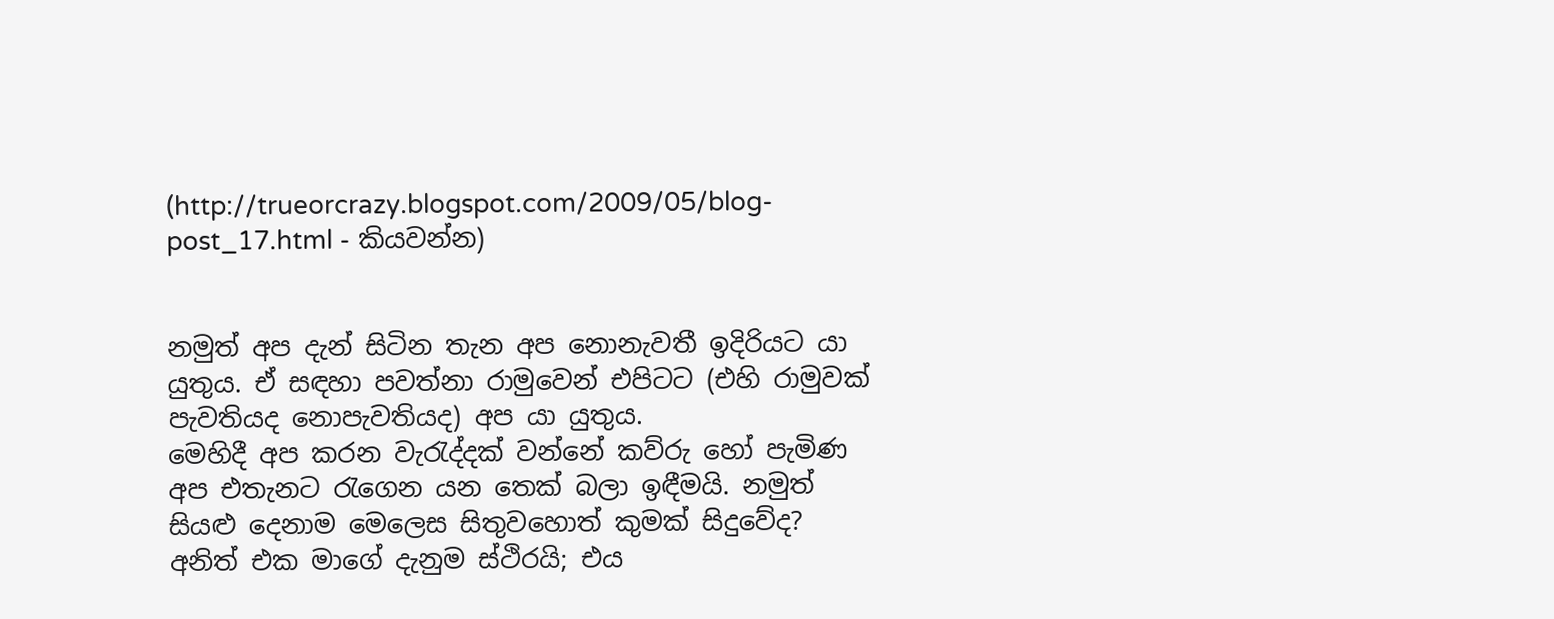(http://trueorcrazy.blogspot.com/2009/05/blog-post_17.html - කියවන්න)


නමුත් අප දැන් සිටින තැන අප නොනැවතී ඉදිරියට යා යුතුය. ඒ සඳහා පවත්නා රාමුවෙන් එපිටට (එහි රාමුවක් පැවතියද නොපැවතියද) අප යා යුතුය.
මෙහිදී අප කරන වැරැද්දක් වන්නේ කව්රු හෝ පැමිණ අප එතැනට රැගෙන යන තෙක් බලා ඉඳීමයි. නමුත් සියළු දෙනාම මෙලෙස සිතුවහොත් කුමක් සිදුවේද?
අනිත් එක මාගේ දැනුම ස්ථිරයි; එය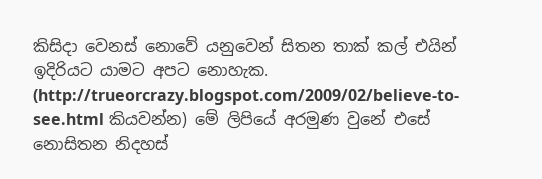කිසිදා වෙනස් නොවේ යනුවෙන් සිතන තාක් කල් එයින් ඉදිරියට යාමට අපට නොහැක. (http://trueorcrazy.blogspot.com/2009/02/believe-to-see.html කියවන්න) මේ ලිපියේ අරමුණ වුනේ එසේ නොසිතන නිදහස්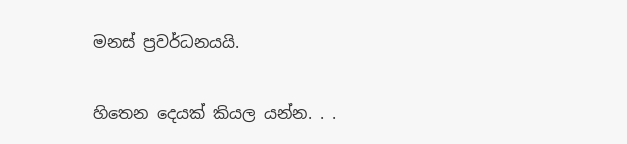මනස් ප්‍රවර්ධනයයි.

හිතෙන දෙයක් කියල යන්න. . .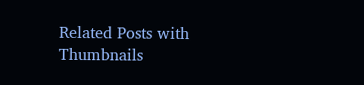Related Posts with Thumbnails